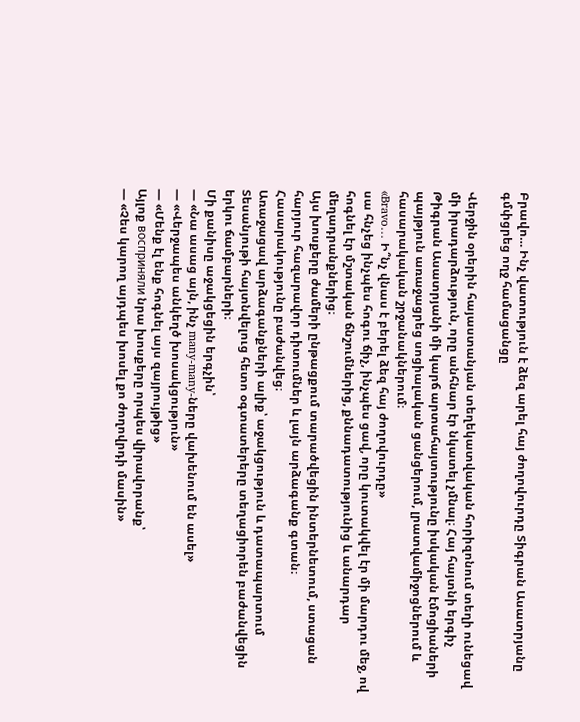Բրավո… Ինչ վատություն է ձեզ արել հայ ժողովուրդը Տիգրան Ասատրյանը գմփցրեց ողջ համացանցը

Վերջին օրերին հայաստանյան տեղեկատվական հորիզոնում տեղի ունեցավ մի իրադարձություն, որը անհնար էր նկատել չմնալ։ Հայ հայտնի երգիչ Թիգրան Ասատրյանի մի կարճ արտահայտությունը իսկական էմոցիաների պայթյուն առաջացրեց սոցիալական ցանցերում, լրատվամիջոցներում և հասարակական շրջանակներում։
«Bravo… Ի՞նչ վնաս է բերել ձեզ հայ ժողովուրդը»
սա հնչեց ինչպես հոգու ճիչ, ինչպես ցավ, որը կուտակվել էր մի մարդու մեջ, ով հոգնել էր մշտական ճնշումներից, քննադատությունից և անարդար մեղադրանքներից։
Այս խոսքերը ժամերի ընթացքում տարածվեցին ինտերնետում, ստացան հարյուր հազարավոր դիտումներ և լայն արձագանք գտան։ Հասարակությունը բաժանվեց։
Առաջացավ արձագանքների ալիք՝ աջակցություն և դատապարտում
Տեսանյութի հայտնվելուց հետո օգտատերերը տեղացիորեն բաժանվեցին երկու ճամբարների։
Մի քանիսը աջակցեցին երգչին՝
— «Նա ասաց այն, ինչ many-many-ները վախենում են ասել»
— «Վերջապես անկեղծ խոսակցություն»
— «Մենք էլ ենք հոգնել այս զայրույթից»
Այլոք восприняли նրա խոսքերը որպես վիրավորանք՝
— «Չես կարող այդպես խոսել քո ժողովրդի մասին»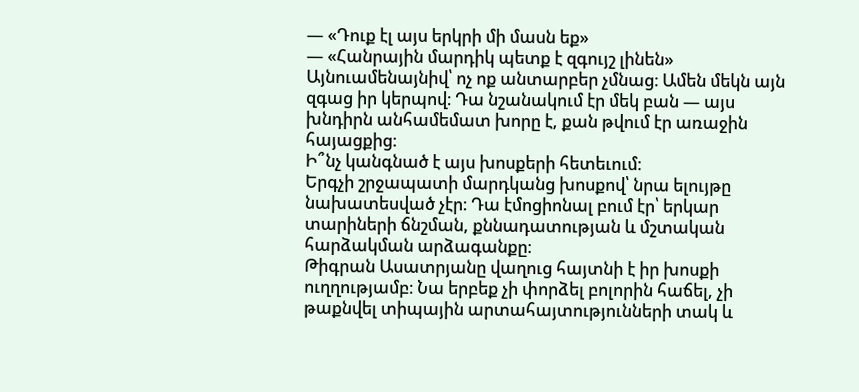— «Դուք էլ այս երկրի մի մասն եք»
— «Հանրային մարդիկ պետք է զգույշ լինեն»
Այնուամենայնիվ՝ ոչ ոք անտարբեր չմնաց։ Ամեն մեկն այն զգաց իր կերպով։ Դա նշանակում էր մեկ բան — այս խնդիրն անհամեմատ խորը է, քան թվում էր առաջին հայացքից։
Ի՞նչ կանգնած է այս խոսքերի հետեւում։
Երգչի շրջապատի մարդկանց խոսքով՝ նրա ելույթը նախատեսված չէր։ Դա էմոցիոնալ բում էր՝ երկար տարիների ճնշման, քննադատության և մշտական հարձակման արձագանքը։
Թիգրան Ասատրյանը վաղուց հայտնի է իր խոսքի ուղղությամբ։ Նա երբեք չի փորձել բոլորին հաճել, չի թաքնվել տիպային արտահայտությունների տակ և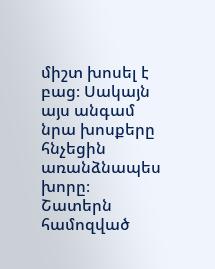միշտ խոսել է բաց։ Սակայն այս անգամ նրա խոսքերը հնչեցին առանձնապես խորը։
Շատերն համոզված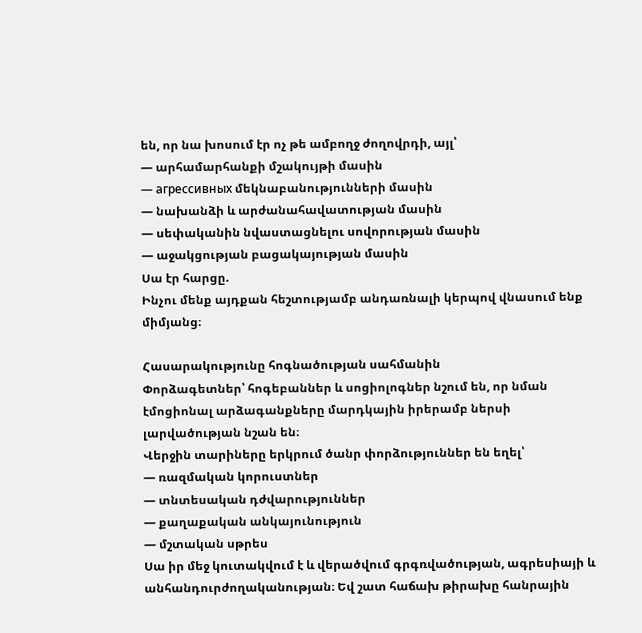են, որ նա խոսում էր ոչ թե ամբողջ ժողովրդի, այլ՝
— արհամարհանքի մշակույթի մասին
— агрессивных մեկնաբանությունների մասին
— նախանձի և արժանահավատության մասին
— սեփականին նվաստացնելու սովորության մասին
— աջակցության բացակայության մասին
Սա էր հարցը.
Ինչու մենք այդքան հեշտությամբ անդառնալի կերպով վնասում ենք միմյանց։

Հասարակությունը հոգնածության սահմանին
Փորձագետներ՝ հոգեբաններ և սոցիոլոգներ նշում են, որ նման էմոցիոնալ արձագանքները մարդկային իրերամբ ներսի լարվածության նշան են։
Վերջին տարիները երկրում ծանր փորձություններ են եղել՝
— ռազմական կորուստներ
— տնտեսական դժվարություններ
— քաղաքական անկայունություն
— մշտական սթրես
Սա իր մեջ կուտակվում է և վերածվում գրգռվածության, ագրեսիայի և անհանդուրժողականության։ Եվ շատ հաճախ թիրախը հանրային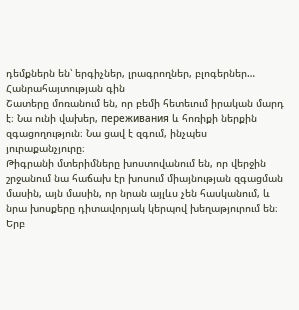դեմքներն են՝ երգիչներ, լրագրողներ, բլոգերներ…
Հանրահայտության գին
Շատերը մոռանում են, որ բեմի հետեւում իրական մարդ է։ Նա ունի վախեր, переживания և հոռիքի ներքին զգացողություն։ Նա ցավ է զգում, ինչպես յուրաքանչյուրը։
Թիգրանի մտերիմները խոստովանում են, որ վերջին շրջանում նա հաճախ էր խոսում միայնության զգացման մասին, այն մասին, որ նրան այլևս չեն հասկանում, և նրա խոսքերը դիտավորյակ կերպով խեղաթյուրում են։ Երբ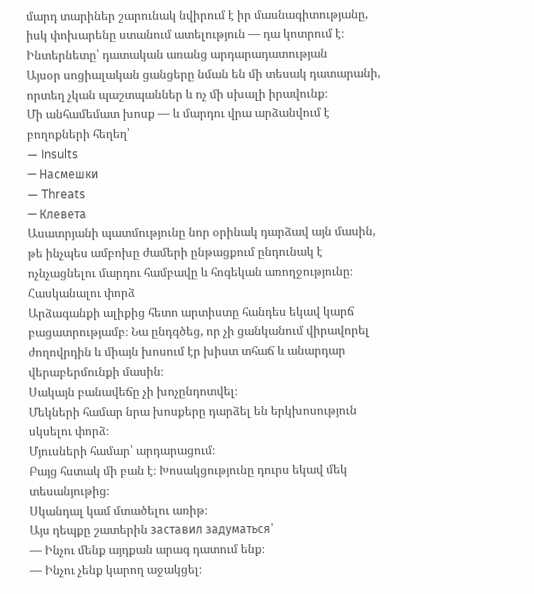մարդ տարիներ շարունակ նվիրում է իր մասնագիտությանը, իսկ փոխարենը ստանում ատելություն — դա կոտրում է։
Ինտերնետը՝ դատական առանց արդարադատության
Այսօր սոցիալական ցանցերը նման են մի տեսակ դատարանի, որտեղ չկան պաշտպաններ և ոչ մի սխալի իրավունք։
Մի անհամեմատ խոսք — և մարդու վրա արձանվում է բողոքների հեղեղ՝
— Insults
— Насмешки
— Threats
— Клевета
Ասատրյանի պատմությունը նոր օրինակ դարձավ այն մասին, թե ինչպես ամբոխը ժամերի ընթացքում ընդունակ է ոչնչացնելու մարդու համբավը և հոգեկան առողջությունը։
Հասկանալու փորձ
Արձագանքի ալիքից հետո արտիստը հանդես եկավ կարճ բացատրությամբ։ Նա ընդգծեց, որ չի ցանկանում վիրավորել ժողովրդին և միայն խոսում էր խիստ տհաճ և անարդար վերաբերմունքի մասին։
Սակայն բանավեճը չի խոչընդոտվել։
Մեկների համար նրա խոսքերը դարձել են երկխոսություն սկսելու փորձ։
Մյուսների համար՝ արդարացում։
Բայց հստակ մի բան է։ Խոսակցությունը դուրս եկավ մեկ տեսանյութից։
Սկանդալ կամ մտածելու առիթ։
Այս դեպքը շատերին заставил задуматься՝
— Ինչու մենք այդքան արագ դատում ենք։
— Ինչու չենք կարող աջակցել։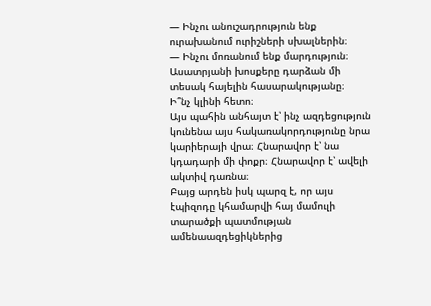— Ինչու անուշադրություն ենք ուրախանում ուրիշների սխալներին։
— Ինչու մոռանում ենք մարդություն։
Ասատրյանի խոսքերը դարձան մի տեսակ հայելին հասարակությանը։
Ի՞նչ կլինի հետո։
Այս պահին անհայտ է՝ ինչ ազդեցություն կունենա այս հակառակորդությունը նրա կարիերայի վրա։ Հնարավոր է՝ նա կդադարի մի փոքր։ Հնարավոր է՝ ավելի ակտիվ դառնա։
Բայց արդեն իսկ պարզ է, որ այս էպիզոդը կհամարվի հայ մամուլի տարածքի պատմության ամենաազդեցիկներից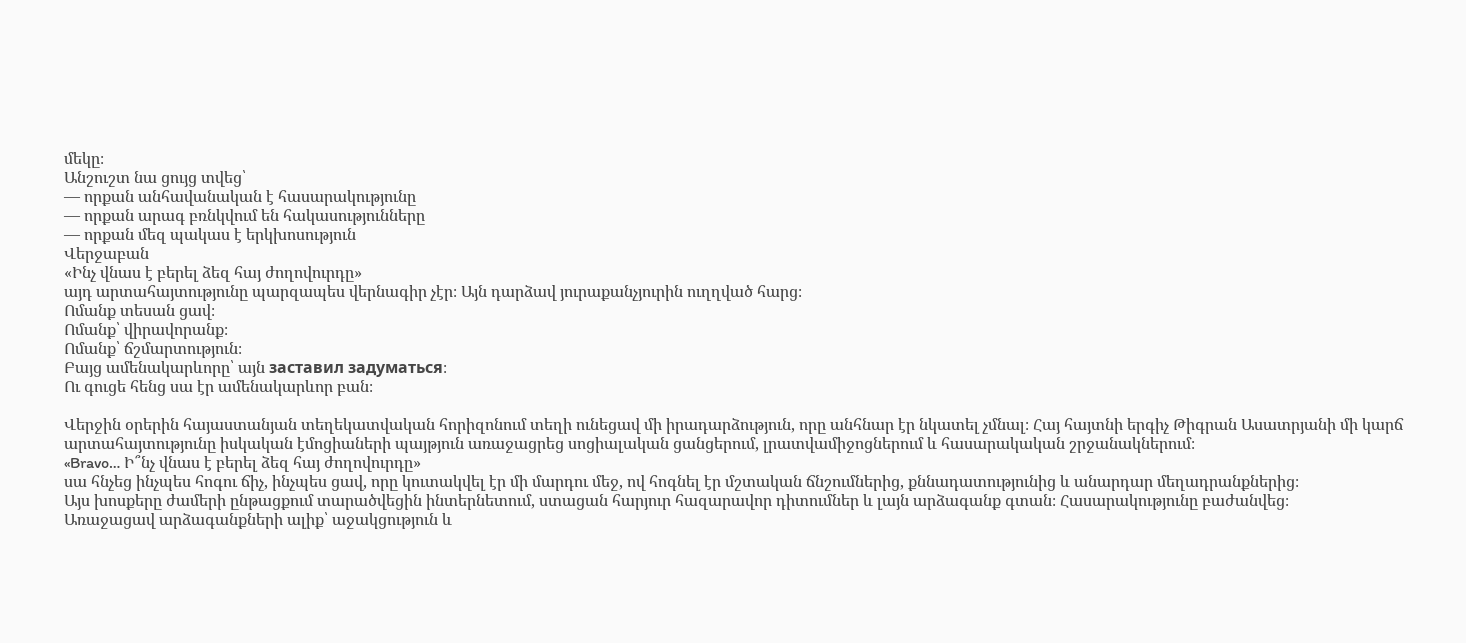մեկը։
Անշուշտ նա ցույց տվեց՝
— որքան անհավանական է հասարակությունը
— որքան արագ բռնկվում են հակասությունները
— որքան մեզ պակաս է երկխոսություն
Վերջաբան
«Ինչ վնաս է բերել ձեզ հայ ժողովուրդը»
այդ արտահայտությունը պարզապես վերնագիր չէր։ Այն դարձավ յուրաքանչյուրին ուղղված հարց։
Ոմանք տեսան ցավ։
Ոմանք՝ վիրավորանք։
Ոմանք՝ ճշմարտություն։
Բայց ամենակարևորը՝ այն заставил задуматься։
Ու գուցե հենց սա էր ամենակարևոր բան։

Վերջին օրերին հայաստանյան տեղեկատվական հորիզոնում տեղի ունեցավ մի իրադարձություն, որը անհնար էր նկատել չմնալ։ Հայ հայտնի երգիչ Թիգրան Ասատրյանի մի կարճ արտահայտությունը իսկական էմոցիաների պայթյուն առաջացրեց սոցիալական ցանցերում, լրատվամիջոցներում և հասարակական շրջանակներում։
«Bravo… Ի՞նչ վնաս է բերել ձեզ հայ ժողովուրդը»
սա հնչեց ինչպես հոգու ճիչ, ինչպես ցավ, որը կուտակվել էր մի մարդու մեջ, ով հոգնել էր մշտական ճնշումներից, քննադատությունից և անարդար մեղադրանքներից։
Այս խոսքերը ժամերի ընթացքում տարածվեցին ինտերնետում, ստացան հարյուր հազարավոր դիտումներ և լայն արձագանք գտան։ Հասարակությունը բաժանվեց։
Առաջացավ արձագանքների ալիք՝ աջակցություն և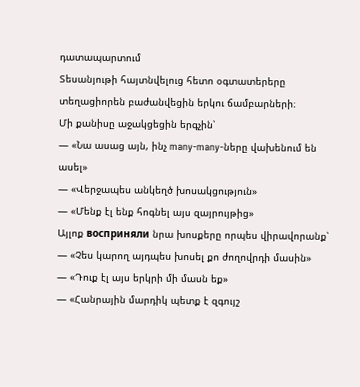դատապարտում
Տեսանյութի հայտնվելուց հետո օգտատերերը տեղացիորեն բաժանվեցին երկու ճամբարների։
Մի քանիսը աջակցեցին երգչին՝
— «Նա ասաց այն, ինչ many-many-ները վախենում են ասել»
— «Վերջապես անկեղծ խոսակցություն»
— «Մենք էլ ենք հոգնել այս զայրույթից»
Այլոք восприняли նրա խոսքերը որպես վիրավորանք՝
— «Չես կարող այդպես խոսել քո ժողովրդի մասին»
— «Դուք էլ այս երկրի մի մասն եք»
— «Հանրային մարդիկ պետք է զգույշ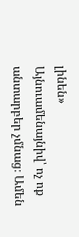լինեն»
Այնուամենայնիվ՝ ոչ ոք անտարբեր չմնաց։ Ամեն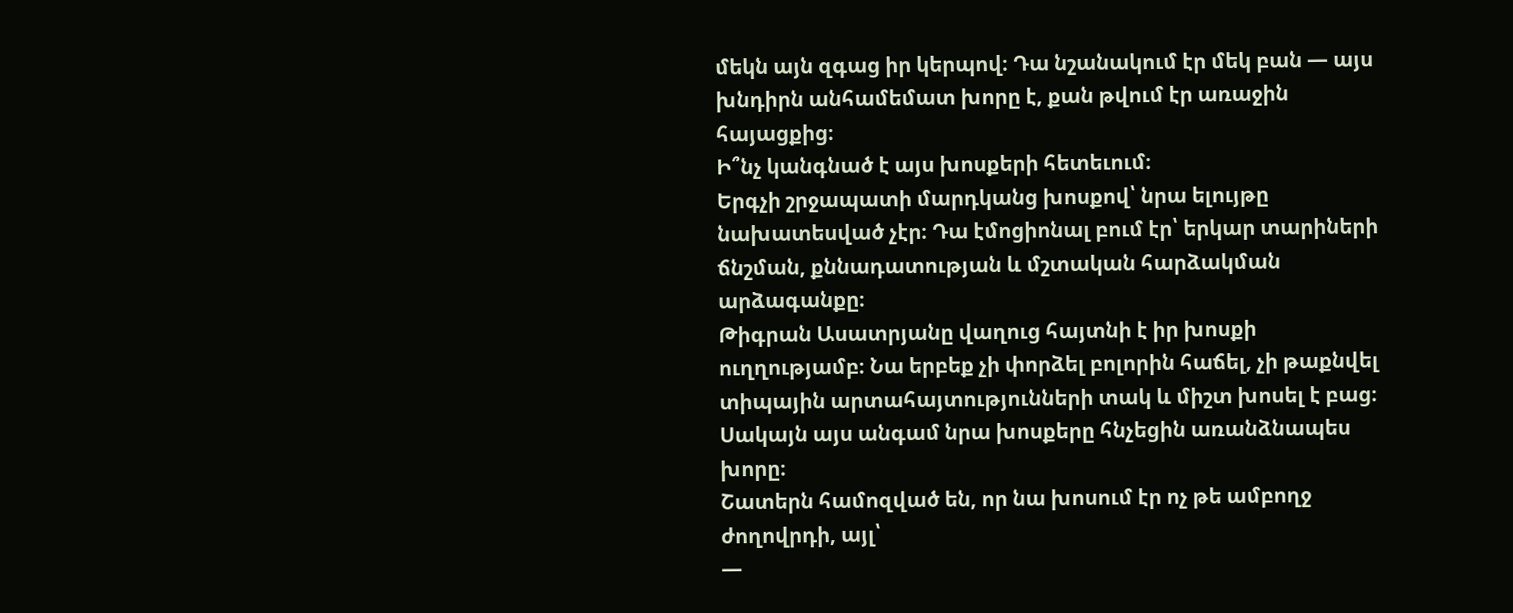մեկն այն զգաց իր կերպով։ Դա նշանակում էր մեկ բան — այս խնդիրն անհամեմատ խորը է, քան թվում էր առաջին հայացքից։
Ի՞նչ կանգնած է այս խոսքերի հետեւում։
Երգչի շրջապատի մարդկանց խոսքով՝ նրա ելույթը նախատեսված չէր։ Դա էմոցիոնալ բում էր՝ երկար տարիների ճնշման, քննադատության և մշտական հարձակման արձագանքը։
Թիգրան Ասատրյանը վաղուց հայտնի է իր խոսքի ուղղությամբ։ Նա երբեք չի փորձել բոլորին հաճել, չի թաքնվել տիպային արտահայտությունների տակ և միշտ խոսել է բաց։ Սակայն այս անգամ նրա խոսքերը հնչեցին առանձնապես խորը։
Շատերն համոզված են, որ նա խոսում էր ոչ թե ամբողջ ժողովրդի, այլ՝
—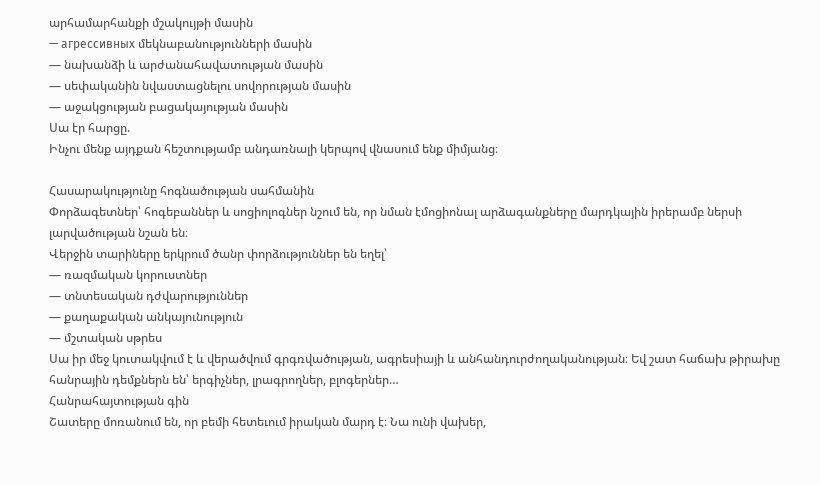արհամարհանքի մշակույթի մասին
— агрессивных մեկնաբանությունների մասին
— նախանձի և արժանահավատության մասին
— սեփականին նվաստացնելու սովորության մասին
— աջակցության բացակայության մասին
Սա էր հարցը.
Ինչու մենք այդքան հեշտությամբ անդառնալի կերպով վնասում ենք միմյանց։

Հասարակությունը հոգնածության սահմանին
Փորձագետներ՝ հոգեբաններ և սոցիոլոգներ նշում են, որ նման էմոցիոնալ արձագանքները մարդկային իրերամբ ներսի լարվածության նշան են։
Վերջին տարիները երկրում ծանր փորձություններ են եղել՝
— ռազմական կորուստներ
— տնտեսական դժվարություններ
— քաղաքական անկայունություն
— մշտական սթրես
Սա իր մեջ կուտակվում է և վերածվում գրգռվածության, ագրեսիայի և անհանդուրժողականության։ Եվ շատ հաճախ թիրախը հանրային դեմքներն են՝ երգիչներ, լրագրողներ, բլոգերներ…
Հանրահայտության գին
Շատերը մոռանում են, որ բեմի հետեւում իրական մարդ է։ Նա ունի վախեր,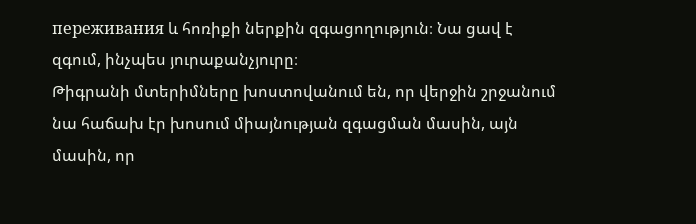переживания և հոռիքի ներքին զգացողություն։ Նա ցավ է զգում, ինչպես յուրաքանչյուրը։
Թիգրանի մտերիմները խոստովանում են, որ վերջին շրջանում նա հաճախ էր խոսում միայնության զգացման մասին, այն մասին, որ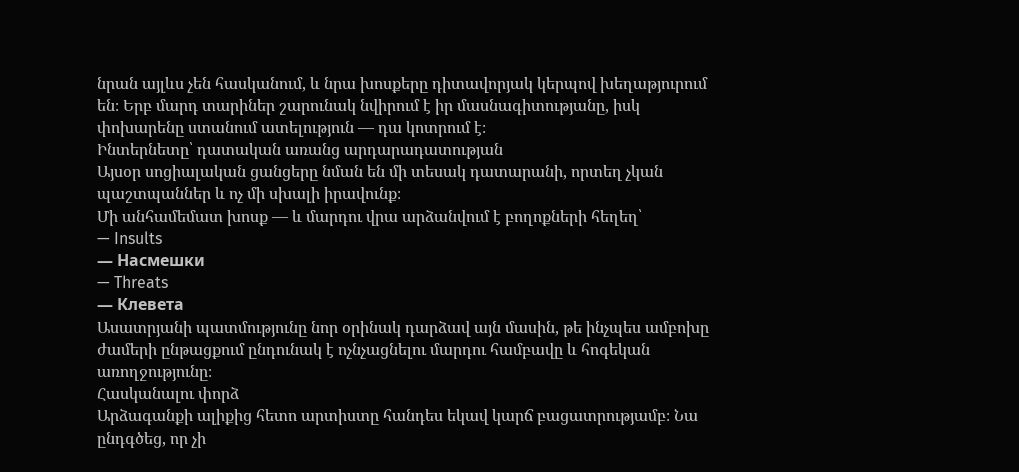նրան այլևս չեն հասկանում, և նրա խոսքերը դիտավորյակ կերպով խեղաթյուրում են։ Երբ մարդ տարիներ շարունակ նվիրում է իր մասնագիտությանը, իսկ փոխարենը ստանում ատելություն — դա կոտրում է։
Ինտերնետը՝ դատական առանց արդարադատության
Այսօր սոցիալական ցանցերը նման են մի տեսակ դատարանի, որտեղ չկան պաշտպաններ և ոչ մի սխալի իրավունք։
Մի անհամեմատ խոսք — և մարդու վրա արձանվում է բողոքների հեղեղ՝
— Insults
— Насмешки
— Threats
— Клевета
Ասատրյանի պատմությունը նոր օրինակ դարձավ այն մասին, թե ինչպես ամբոխը ժամերի ընթացքում ընդունակ է ոչնչացնելու մարդու համբավը և հոգեկան առողջությունը։
Հասկանալու փորձ
Արձագանքի ալիքից հետո արտիստը հանդես եկավ կարճ բացատրությամբ։ Նա ընդգծեց, որ չի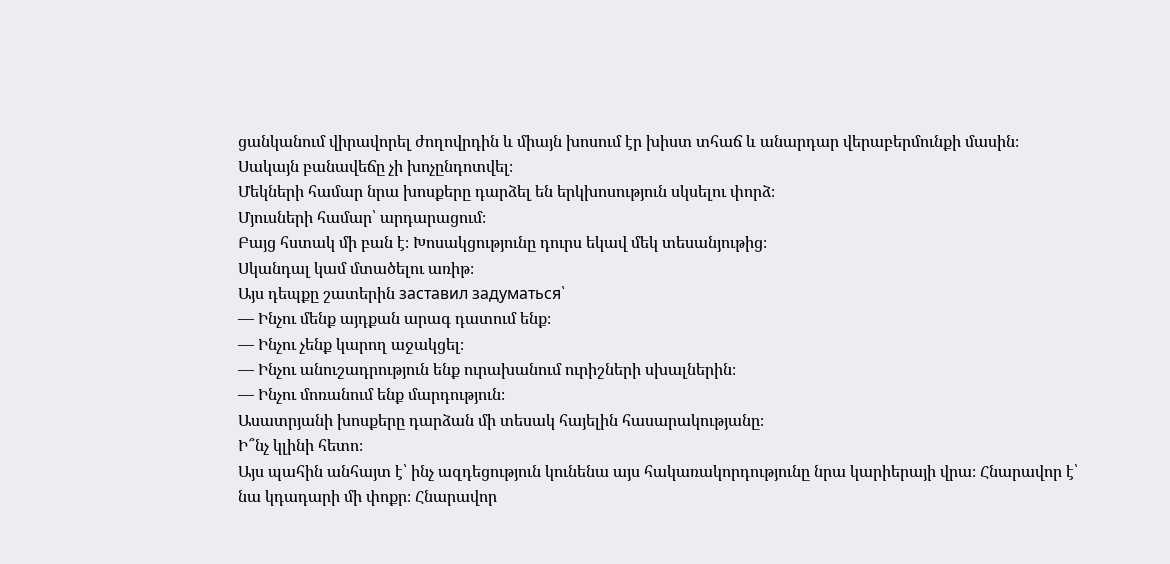ցանկանում վիրավորել ժողովրդին և միայն խոսում էր խիստ տհաճ և անարդար վերաբերմունքի մասին։
Սակայն բանավեճը չի խոչընդոտվել։
Մեկների համար նրա խոսքերը դարձել են երկխոսություն սկսելու փորձ։
Մյուսների համար՝ արդարացում։
Բայց հստակ մի բան է։ Խոսակցությունը դուրս եկավ մեկ տեսանյութից։
Սկանդալ կամ մտածելու առիթ։
Այս դեպքը շատերին заставил задуматься՝
— Ինչու մենք այդքան արագ դատում ենք։
— Ինչու չենք կարող աջակցել։
— Ինչու անուշադրություն ենք ուրախանում ուրիշների սխալներին։
— Ինչու մոռանում ենք մարդություն։
Ասատրյանի խոսքերը դարձան մի տեսակ հայելին հասարակությանը։
Ի՞նչ կլինի հետո։
Այս պահին անհայտ է՝ ինչ ազդեցություն կունենա այս հակառակորդությունը նրա կարիերայի վրա։ Հնարավոր է՝ նա կդադարի մի փոքր։ Հնարավոր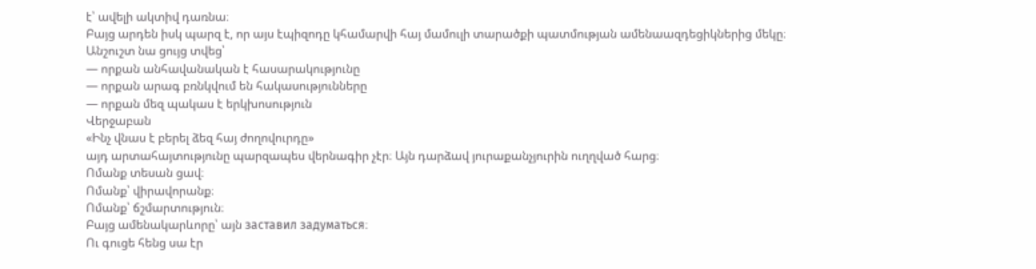է՝ ավելի ակտիվ դառնա։
Բայց արդեն իսկ պարզ է, որ այս էպիզոդը կհամարվի հայ մամուլի տարածքի պատմության ամենաազդեցիկներից մեկը։
Անշուշտ նա ցույց տվեց՝
— որքան անհավանական է հասարակությունը
— որքան արագ բռնկվում են հակասությունները
— որքան մեզ պակաս է երկխոսություն
Վերջաբան
«Ինչ վնաս է բերել ձեզ հայ ժողովուրդը»
այդ արտահայտությունը պարզապես վերնագիր չէր։ Այն դարձավ յուրաքանչյուրին ուղղված հարց։
Ոմանք տեսան ցավ։
Ոմանք՝ վիրավորանք։
Ոմանք՝ ճշմարտություն։
Բայց ամենակարևորը՝ այն заставил задуматься։
Ու գուցե հենց սա էր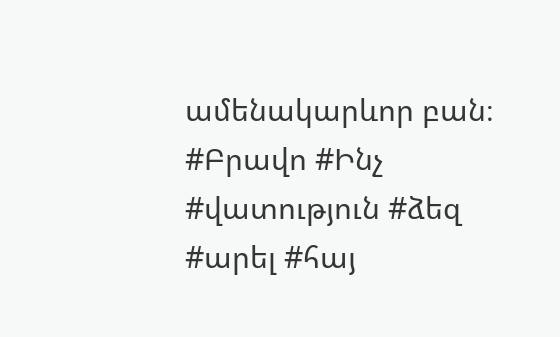ամենակարևոր բան։
#Բրավո #Ինչ #վատություն #ձեզ #արել #հայ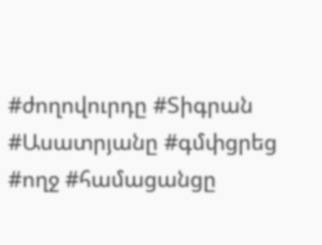#ժողովուրդը #Տիգրան #Ասատրյանը #գմփցրեց #ողջ #համացանցը